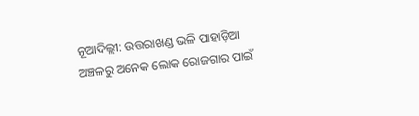ନୂଆଦିଲ୍ଲୀ: ଉତ୍ତରାଖଣ୍ଡ ଭଳି ପାହାଡ଼ିଆ ଅଞ୍ଚଳରୁ ଅନେକ ଲୋକ ରୋଜଗାର ପାଇଁ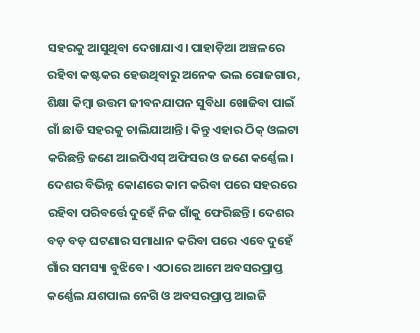ସହରକୁ ଆସୁଥିବା ଦେଖାଯାଏ। ପାହାଡ଼ିଆ ଅଞ୍ଚଳରେ ରହିବା କଷ୍ଟକର ହେଉଥିବାରୁ ଅନେକ ଭଲ ରୋଜଗାର, ଶିକ୍ଷା କିମ୍ବା ଉତ୍ତମ ଜୀବନଯାପନ ସୁବିଧା ଖୋଜିବା ପାଇଁ ଗାଁ ଛାଡି ସହରକୁ ଚାଲିଯାଆନ୍ତି। କିନ୍ତୁ ଏହାର ଠିକ୍ ଓଲଟା କରିଛନ୍ତି ଜଣେ ଆଇପିଏସ୍ ଅଫିସର ଓ ଜଣେ କର୍ଣ୍ଣେଲ।
ଦେଶର ବିଭିନ୍ନ କୋଣରେ କାମ କରିବା ପରେ ସହରରେ ରହିବା ପରିବର୍ତ୍ତେ ଦୁହେଁ ନିଜ ଗାଁକୁ ଫେରିଛନ୍ତି। ଦେଶର ବଡ଼ ବଡ଼ ଘଟଣାର ସମାଧାନ କରିବା ପରେ ଏବେ ଦୁହେଁ ଗାଁର ସମସ୍ୟା ବୁଝିବେ। ଏଠାରେ ଆମେ ଅବସରପ୍ରାପ୍ତ କର୍ଣ୍ଣେଲ ଯଶପାଲ ନେଗି ଓ ଅବସରପ୍ରାପ୍ତ ଆଇଜି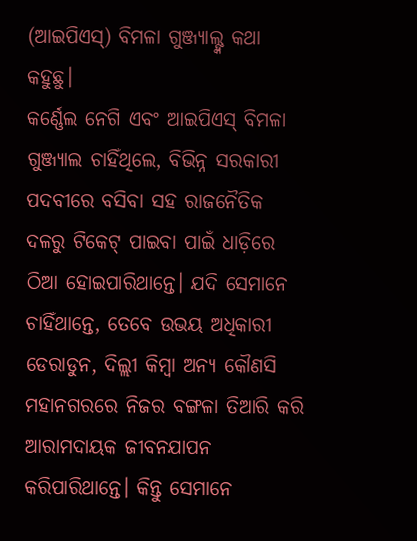(ଆଇପିଏସ୍) ବିମଳା ଗୁଞ୍ଜ୍ୟାଲ୍ଙ୍କ କଥା କହୁଛୁ।
କର୍ଣ୍ଣେଲ ନେଗି ଏବଂ ଆଇପିଏସ୍ ବିମଳା ଗୁଞ୍ଜ୍ୟାଲ ଚାହିଁଥିଲେ, ବିଭିନ୍ନ ସରକାରୀ ପଦବୀରେ ବସିବା ସହ ରାଜନୈତିକ ଦଳରୁ ଟିକେଟ୍ ପାଇବା ପାଇଁ ଧାଡ଼ିରେ ଠିଆ ହୋଇପାରିଥାନ୍ତେ। ଯଦି ସେମାନେ ଚାହିଁଥାନ୍ତେ, ତେବେ ଉଭୟ ଅଧିକାରୀ ଡେରାଡୁନ, ଦିଲ୍ଲୀ କିମ୍ବା ଅନ୍ୟ କୌଣସି ମହାନଗରରେ ନିଜର ବଙ୍ଗଳା ତିଆରି କରି ଆରାମଦାୟକ ଜୀବନଯାପନ କରିପାରିଥାନ୍ତେ। କିନ୍ତୁ ସେମାନେ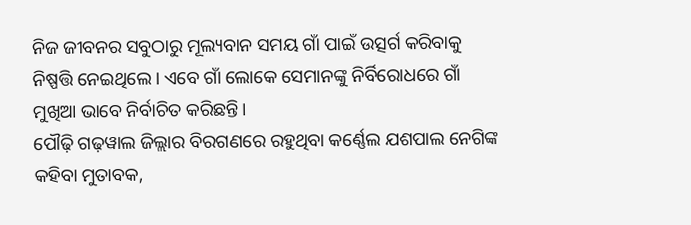ନିଜ ଜୀବନର ସବୁଠାରୁ ମୂଲ୍ୟବାନ ସମୟ ଗାଁ ପାଇଁ ଉତ୍ସର୍ଗ କରିବାକୁ ନିଷ୍ପତ୍ତି ନେଇଥିଲେ। ଏବେ ଗାଁ ଲୋକେ ସେମାନଙ୍କୁ ନିର୍ବିରୋଧରେ ଗାଁ ମୁଖିଆ ଭାବେ ନିର୍ବାଚିତ କରିଛନ୍ତି।
ପୌଢ଼ି ଗଢ଼ୱାଲ ଜିଲ୍ଲାର ବିରଗଣରେ ରହୁଥିବା କର୍ଣ୍ଣେଲ ଯଶପାଲ ନେଗିଙ୍କ କହିବା ମୁତାବକ,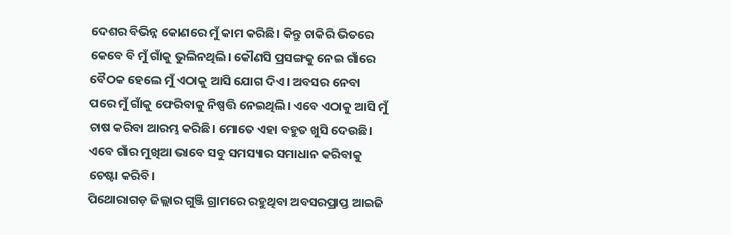ଦେଶର ବିଭିନ୍ନ କୋଣରେ ମୁଁ କାମ କରିଛି। କିନ୍ତୁ ଚାକିରି ଭିତରେ କେବେ ବି ମୁଁ ଗାଁକୁ ଭୁଲିନଥିଲି। କୌଣସି ପ୍ରସଙ୍ଗକୁ ନେଇ ଗାଁରେ ବୈଠକ ହେଲେ ମୁଁ ଏଠାକୁ ଆସି ଯୋଗ ଦିଏ। ଅବସର ନେବା ପରେ ମୁଁ ଗାଁକୁ ଫେରିବାକୁ ନିଷ୍ପତ୍ତି ନେଇଥିଲି। ଏବେ ଏଠାକୁ ଆସି ମୁଁ ଚାଷ କରିବା ଆରମ୍ଭ କରିଛି। ମୋତେ ଏହା ବହୁତ ଖୁସି ଦେଉଛି। ଏବେ ଗାଁର ମୁଖିଆ ଭାବେ ସବୁ ସମସ୍ୟାର ସମାଧାନ କରିବାକୁ ଚେଷ୍ଟା କରିବି।
ପିଥୋରାଗଡ଼ ଜିଲ୍ଲାର ଗୁଞ୍ଜି ଗ୍ରାମରେ ରହୁଥିବା ଅବସରପ୍ରାପ୍ତ ଆଇଜି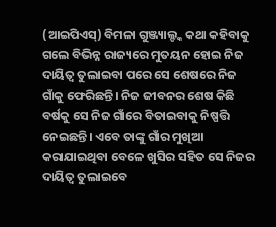(ଆଇପିଏସ୍) ବିମଳା ଗୁଞ୍ଜ୍ୟାଲ୍ଙ୍କ କଥା କହିବାକୁ ଗଲେ ବିଭିନ୍ନ ରାଜ୍ୟରେ ମୁତୟନ ହୋଇ ନିଜ ଦାୟିତ୍ବ ତୁଲାଇବା ପରେ ସେ ଶେଷରେ ନିଜ ଗାଁକୁ ଫେରିଛନ୍ତି। ନିଜ ଜୀବନର ଶେଷ କିଛି ବର୍ଷକୁ ସେ ନିଜ ଗାଁରେ ବିତାଇବାକୁ ନିଷ୍ପତ୍ତି ନେଇଛନ୍ତି। ଏବେ ତାଙ୍କୁ ଗାଁର ମୁଖିଆ କରାଯାଇଥିବା ବେଳେ ଖୁସିର ସହିତ ସେ ନିଜର ଦାୟିତ୍ବ ତୁଲାଇବେ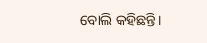ବୋଲି କହିଛନ୍ତି।